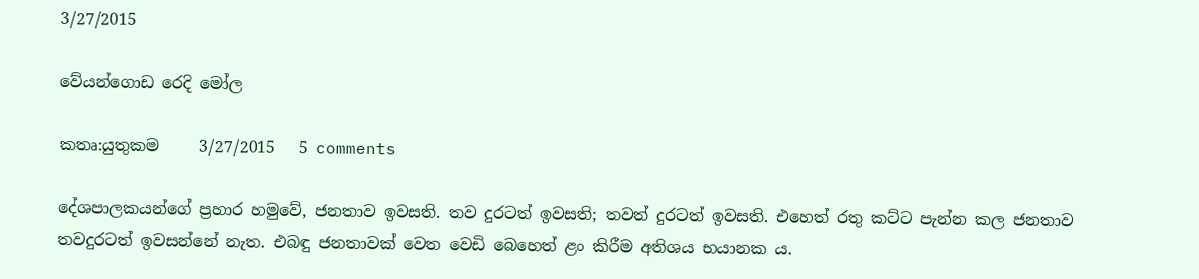3/27/2015

වේයන්ගොඩ රෙදි මෝල

කතෘ:යුතුකම     3/27/2015   5 comments

දේශපාලකයන්ගේ ප්‍රහාර හමුවේ, ජනතාව ඉවසති. තව දුරටත් ඉවසති; තවත් දුරටත් ඉවසති. එහෙත් රතු කට්ට පැන්න කල ජනතාව තවදුරටත් ඉවසන්නේ නැත. එබඳු ජනතාවක් වෙත වෙඩි බෙහෙත් ළං කිරීම අතිශය භයානක ය.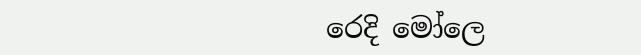රෙදි මෝලෙ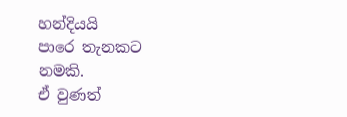හන්දියයි
පාරෙ තැනකට නමකි.
ඒ වුණත්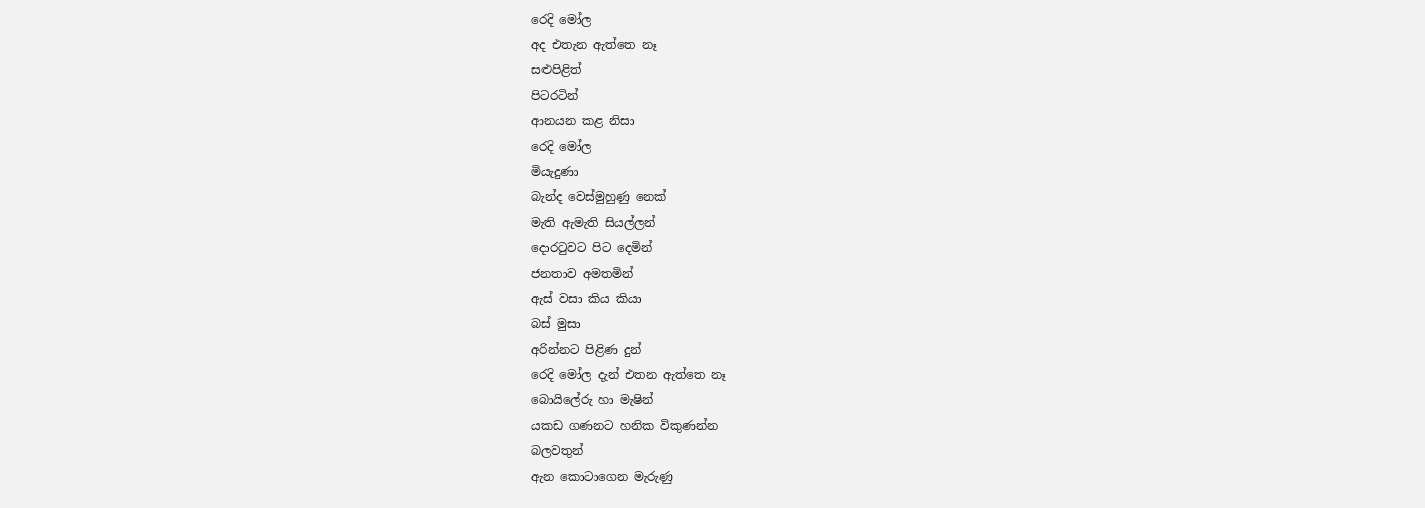රෙදි මෝල
අද එතැන ඇත්තෙ නෑ
සළුපිළිත්
පිටරටින්
ආනයන කළ නිසා
රෙදි මෝල
මියැදුණා
බැන්ද වෙස්මුහුණු නෙක්
මැති ඇමැති සියල්ලන්
දොරටුවට පිට දෙමින්
ජනතාව අමතමින්
ඇස් වසා කිය කියා
බස් මුසා
අරින්නට පිළිණ දුන්
රෙදි මෝල දැන් එතන ඇත්තෙ නෑ
බොයිලේරු හා මැෂින්
යකඩ ගණනට හනික විකුණන්න
බලවතුන්
ඇන කොටාගෙන මැරුණු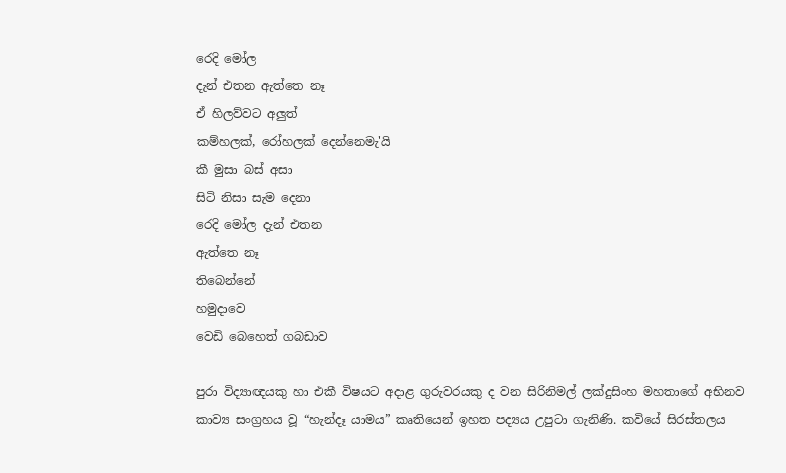රෙදි මෝල
දැන් එතන ඇත්තෙ නෑ
ඒ හිලව්වට අලුත්
කම්හලක්, රෝහලක් දෙන්නෙමැ'යි
කී මුසා බස් අසා
සිටි නිසා සැම දෙනා
රෙදි මෝල දැන් එතන
ඇත්තෙ නෑ
තිබෙන්නේ
හමුදාවෙ
වෙඩි බෙහෙත් ගබඩාව

පුරා විද්‍යාඥයකු හා එකී විෂයට අදාළ ගුරුවරයකු ද වන සිරිනිමල් ලක්දුසිංහ මහතාගේ අභිනව කාව්‍ය සංග්‍රහය වූ “හැන්දෑ යාමය” කෘතියෙන් ඉහත පද්‍යය උපුටා ගැනිණි. කවියේ සිරස්තලය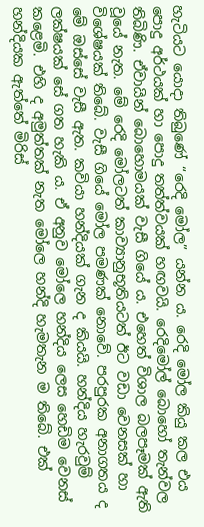හැටියට යොදා තිබුණේ “රෙදි මෝල” යන්න ය. රෙදි මෝල කියු කල එය පොදු අර්ථයක් හා පොදු තත්ත්වයක් හඟවයි. රෙදිමෝල් බොහෝ තැන්වල තිබිණි. ඒවායින් බොහොමයක් වැසී ගියේ ය. එහෙත් විශාල බලපෑමක් ඇති වූයේ නැත. මේ රෙදි මෝලටත් කාව්‍යානුභූතියටත් ඊට වඩා වෙනසක් හා විශේෂයක් තිබේ. වැසී ගියේ මෝල පමණක් නොවේ. පරපුරක අනාගතය ද මේ ඔස්සේ වැසී ඇත. කවියා හන්දියක් ගැන ද කියයි. හන්දිය හැරවුම් ලක්ෂයක් සේ ගත හැකි ය. ඒ අනුව මෝලෙ හන්දිය ලෙස හෙඩිම වෙනස් කළෙමි. එහි ද අමුත්තක් නැත මෝලෙ හන්දි හැමතැන ම තිබේ. එක් හන්දියක ඇත්තේ මිරිස්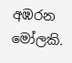අඹරන මෝලකි.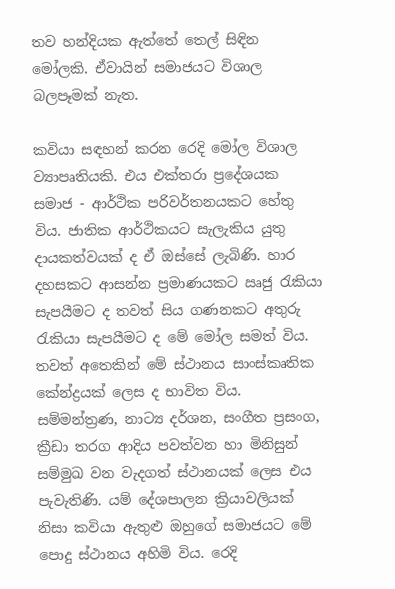තව හන්දියක ඇත්තේ තෙල් සිඳින මෝලකි. ඒවායින් සමාජයට විශාල බලපෑමක් නැත.

කවියා සඳහන් කරන රෙදි මෝල විශාල ව්‍යාපෘතියකි. එය එක්තරා ප්‍රදේශයක සමාජ - ආර්ථික පරිවර්තනයකට හේතු විය. ජාතික ආර්ථිකයට සැලැකිය යුතු දායකත්වයක් ද ඒ ඔස්සේ ලැබිණි. හාර දහසකට ආසන්න ප්‍රමාණයකට ඍජු රැකියා සැපයීමට ද තවත් සිය ගණනකට අතුරු රැකියා සැපයීමට ද මේ මෝල සමත් විය. තවත් අතෙකින් මේ ස්ථානය සාංස්කෘතික කේන්ද්‍රයක් ලෙස ද භාවිත විය. සම්මන්ත්‍රණ, නාට්‍ය දර්ශන, සංගීත ප්‍රසංග, ක්‍රීඩා තරග ආදිය පවත්වන හා මිනිසුන් සම්මුඛ වන වැදගත් ස්ථානයක් ලෙස එය පැවැතිණි. යම් දේශපාලන ක්‍රියාවලියක් නිසා කවියා ඇතුළු ඔහුගේ සමාජයට මේ පොදු ස්ථානය අහිමි විය. රෙදි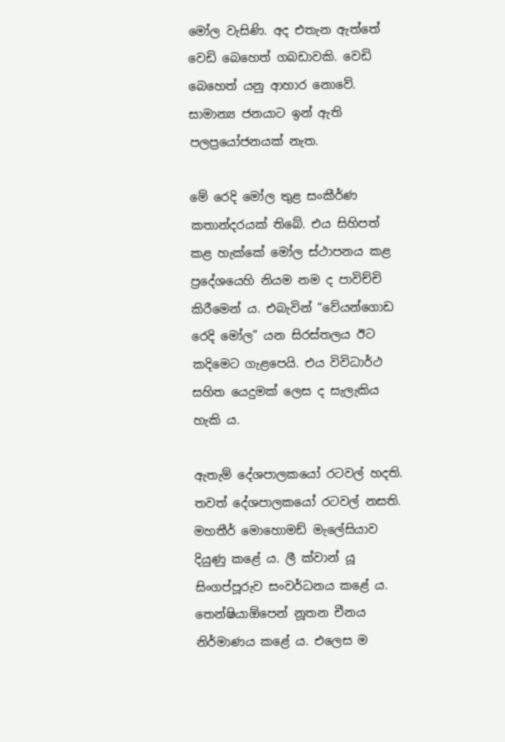මෝල වැසිණි. අද එතැන ඇත්තේ වෙඩි බෙහෙත් ගබඩාවකි. වෙඩි බෙහෙත් යනු ආහාර නොවේ. සාමාන්‍ය ජනයාට ඉන් ඇති පලප්‍රයෝජනයක් නැත.

මේ රෙදි මෝල තුළ සංකීර්ණ කතාන්දරයක් තිබේ. එය සිහිපත් කළ හැක්කේ මෝල ස්ථාපනය කළ ප්‍රදේශයෙහි නියම නම ද පාවිච්චි කිරීමෙන් ය. එබැවින් “වේයන්ගොඩ රෙදි‍ මෝල” යන සිරස්තලය ඊට කදිමෙට ගැළපෙයි. එය විවිධාර්ථ සහිත යෙදුමක් ලෙස ද සැලැකිය හැකි ය.

ඇතැම් දේශපාලකයෝ රටවල් හදති. තවත් දේශපාලකයෝ රටවල් නසති. මහතීර් මොහොමඩ් මැලේසියාව දියුණු කළේ ය. ලී ක්වාන් යූ සිංගප්පූරුව සංවර්ධනය කළේ ය. තෙන්ෂියාඕපෙන් නූතන චීනය නිර්මාණය කළේ ය. එලෙස ම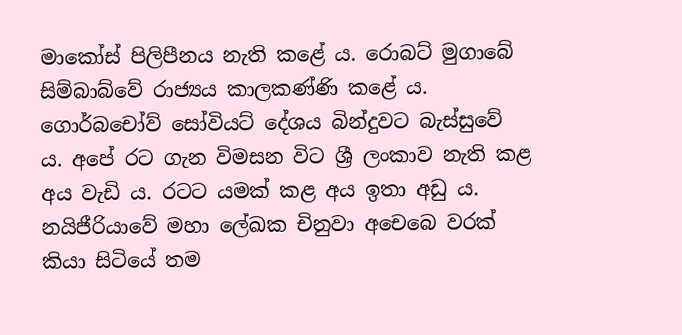මාකෝස් පිලිපීනය නැති කළේ ය. රොබට් මුගාබේ සිම්බාබ්වේ රාජ්‍යය කාලකණ්ණි කළේ ය. ගොර්බචෝව් සෝවියට් දේශය බින්දුවට බැස්සුවේ ය. අපේ රට ගැන විමසන විට ශ්‍රී ලංකාව නැති කළ අය වැඩි ය. රටට යමක් කළ අය ඉතා අඩු ය. නයිජීරියාවේ මහා ලේඛක චිනුවා අචෙබෙ වරක් කියා සිටියේ තම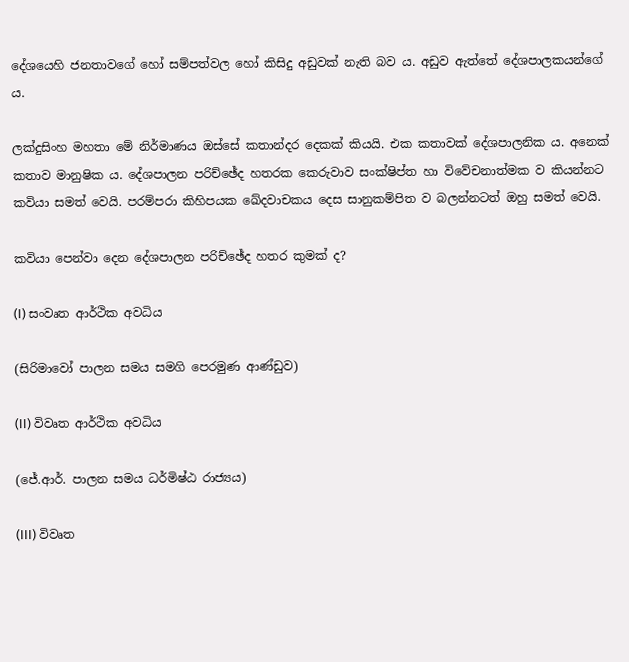දේශයෙහි ජනතාවගේ හෝ සම්පත්වල හෝ කිසිදු අඩුවක් නැති බව ය. අඩුව ඇත්තේ දේශපාලකයන්ගේ ය.

ලක්දුසිංහ මහතා මේ නිර්මාණය ඔස්සේ කතාන්දර දෙකක් කියයි. එක කතාවක් දේශපාලනික ය. අනෙක් කතාව මානුෂික ය. දේශපාලන පරිච්ඡේද හතරක කෙරුවාව සංක්ෂිප්ත හා විවේචනාත්මක ව කියන්නට කවියා සමත් වෙයි. පරම්පරා කිහිපයක ඛේදවාචකය දෙස සානුකම්පිත ව බලන්නටත් ඔහු සමත් වෙයි.

කවියා පෙන්වා දෙන දේශපාලන පරිච්ඡේද හතර කුමක් ද?

(I) සංවෘත ආර්ථික අවධිය

(සිරිමාවෝ පාලන සමය සමගි පෙරමුණ ආණ්ඩුව)

(II) විවෘත ආර්ථික අවධිය

(ජේ.ආර්. පාලන සමය ධර්මිෂ්ඨ රාජ්‍යය)

(III) විවෘත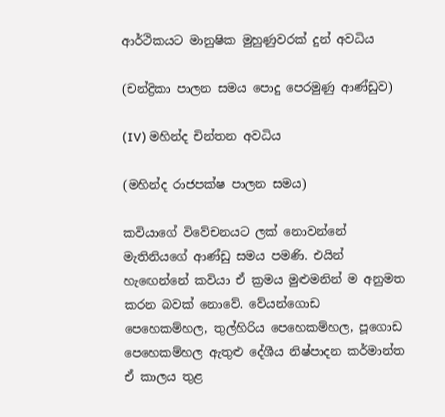ආර්ථිකයට මානුෂික මුහුණුවරක් දුන් අවධිය

(චන්ද්‍රිකා පාලන සමය පොදු පෙරමුණු ආණ්ඩුව)

(IV) මහින්ද චින්තන අවධිය

(මහින්ද රාජපක්ෂ පාලන සමය)

කවියාගේ විවේචනයට ලක් නොවන්නේ මැතිනියගේ ආණ්ඩු සමය පමණි. එයින් හැ‍ඟෙන්නේ කවියා ඒ ක්‍රමය මුළුමනින් ම අනුමත කරන බවක් නොවේ. වේයන්ගොඩ පෙහෙකම්හල, තුල්හිරිය පෙහෙකම්හල, පූගොඩ පෙහෙකම්හල ඇතුළු දේශීය නිෂ්පාදන කර්මාන්ත‍ ඒ කාලය තුළ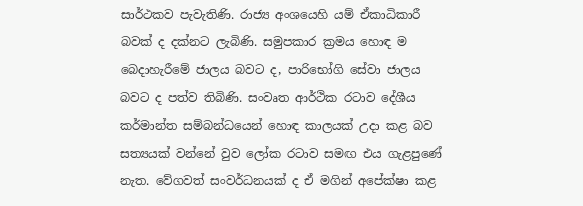සාර්ථකව පැවැතිණි. රාජ්‍ය අංශයෙහි යම් ඒකාධිකාරී බවක් ද දක්නට ලැබිණි. සමුපකාර ක්‍රමය හොඳ ම බෙදාහැරීමේ ජාලය බවට ද, පාරිභෝගි සේවා ජාලය බවට ද පත්ව තිබිණි. සංවෘත ආර්ථික රටාව දේශීය කර්මාන්ත සම්බන්ධයෙන් හොඳ කාලයක් උදා කළ බව සත්‍යයක් වන්නේ වුව ලෝක රටාව සමඟ එය ගැළපුණේ නැත. වේගවත් සංවර්ධනයක් ද ඒ මගින් අපේක්ෂා කළ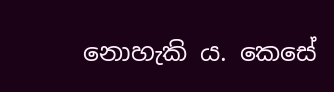නොහැකි ය. කෙසේ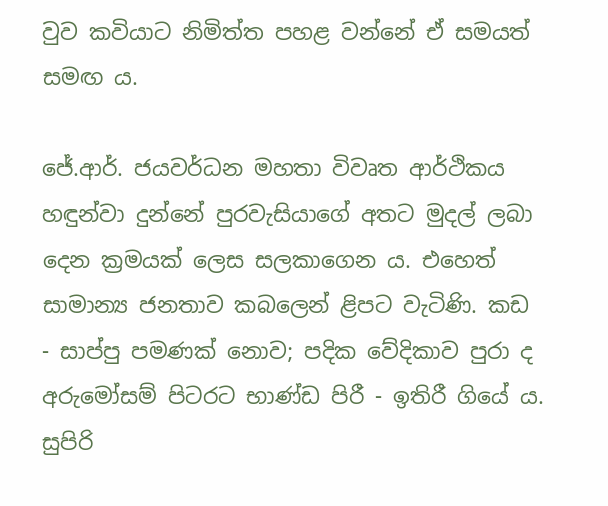වුව කවියාට නිමිත්ත පහළ වන්නේ ඒ සමයත් සමඟ ය.

ජේ.ආර්. ජයවර්ධන මහතා විවෘත ආර්ථිකය හඳුන්වා දුන්නේ පුරවැසියාගේ අතට මුදල් ලබා දෙන ක්‍රමයක් ලෙස සලකාගෙන ය. එහෙත් සාමාන්‍ය ජනතාව කබලෙන් ළිපට වැටිණි. කඩ - සාප්පු පමණක් නොව; පදික වේදිකාව පුරා ද අරුමෝසම් පිටරට භාණ්ඩ පිරී - ඉතිරී ගියේ ය. සුපිරි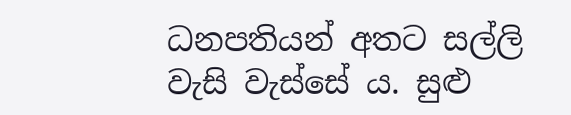ධනපතියන් අතට සල්ලි වැසි වැස්සේ ය. සුළු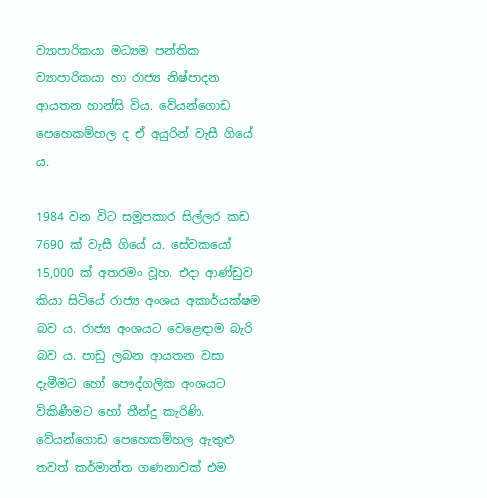ව්‍යාපාරිකයා මධ්‍යම පන්තික ව්‍යාපාරිකයා හා රාජ්‍ය නිෂ්පාදන ආයතන හාන්සි විය. වේයන්ගොඩ පෙහෙකම්හල ද ඒ අයුරින් වැසී ගියේ ය.

1984 වන විට සමූපකාර සිල්ලර කඩ 7690 ක් වැසී ගියේ ය. සේවකයෝ 15,000 ක් අතරමං වූහ. එදා ආණ්ඩුව කියා සිටියේ රාජ්‍ය අංශය අකාර්යක්ෂම බව ය. රාජ්‍ය අංශයට වෙළෙඳාම බැරි බව ය. පාඩු ලබන ආයතන වසා දැමීමට හෝ පෞද්ගලික අංශයට විකිණීමට හෝ තීන්දු කැරිණි. වේයන්ගොඩ පෙහෙකම්හල ඇතුළු තවත් කර්මාන්ත ගණනාවක් එම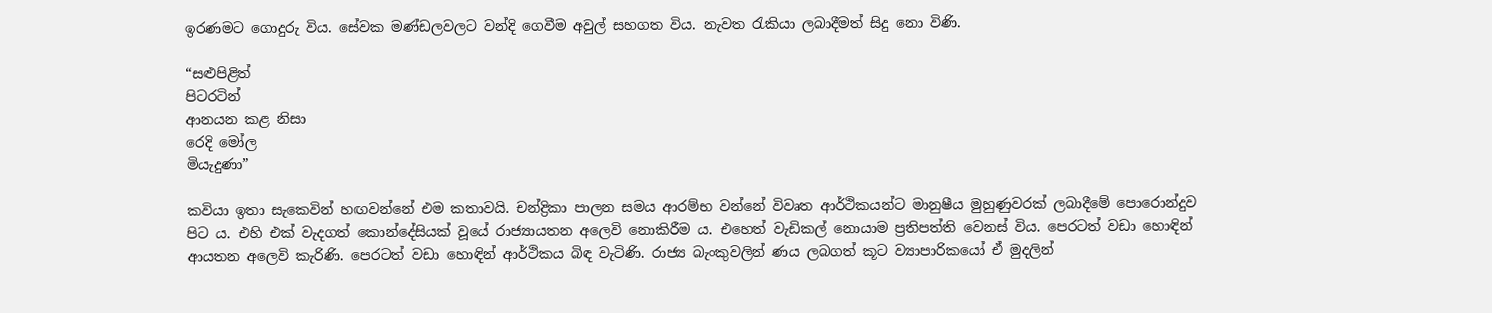ඉරණමට ගොදුරු විය. සේවක මණ්ඩලවලට වන්දි ගෙවීම අවුල් සහගත විය. නැවත රැකියා ලබාදීමත් සිදු නො විණි.

“සළුපිළිත්
පිටරටින්
ආනයන කළ නිසා
රෙදි මෝල
මියැදුණා”

කවියා ඉතා සැකෙවින් හඟවන්නේ එම කතාවයි. චන්ද්‍රිකා පාලන සමය ආරම්භ වන්නේ විවෘත ආර්ථිකයන්ට මානුෂීය මුහුණුවරක් ලබාදීමේ පොරොන්දුව පිට ය. එහි එක් වැදගත් කොන්දේසියක් වූයේ රාජ්‍යායතන අලෙවි නොකිරීම ය. එහෙත් වැඩිකල් නොයාම ප්‍රතිපත්ති වෙනස් විය. පෙරටත් වඩා හොඳින් ආයතන අලෙවි කැරිණි. පෙරටත් වඩා හොඳින් ආර්ථිකය බිඳ වැටිණි. රාජ්‍ය බැංකුවලින් ණය ලබගත් කූට ව්‍යාපාරිකයෝ ඒ මුදලින්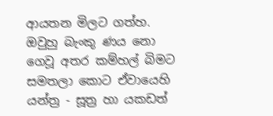ආයතන මිලට ගත්හ. ඔවුහු බැංකු ණය ‍නො ගෙවූ අතර කම්හල් බිමට සමතලා කොට ඒවායෙහි යන්ත්‍ර - සූත්‍ර හා යකඩත්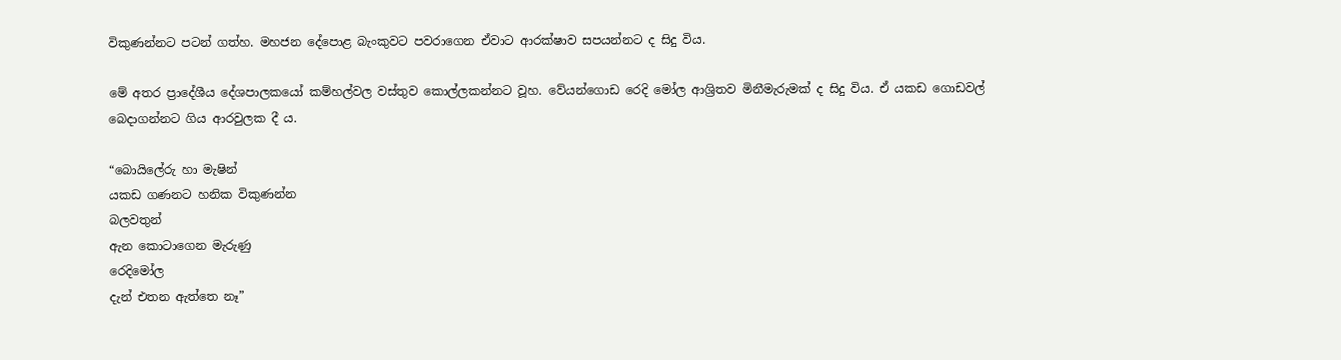විකුණන්නට පටන් ගත්හ. මහජන‍ දේපොළ බැංකුවට පවරාගෙන ඒවාට ආරක්ෂාව සපයන්නට ද සිදු විය.

මේ අතර ප්‍රාදේශීය දේශපාලකයෝ කම්හල්වල වස්තුව කොල්ලකන්නට වූහ. වේයන්ගොඩ රෙදි මෝල ආශ්‍රිතව මිනීමැරුමක් ද සිදු විය. ඒ යකඩ ගොඩවල් බෙදාගන්නට ගිය ආරවුලක දී ය.

“බොයිලේරු හා මැෂින්
යකඩ ගණනට හනික විකුණන්න
බලවතුන්
ඇන කොටාගෙන මැරුණු
රෙදිමෝල
දැන් එතන ඇත්තෙ නෑ”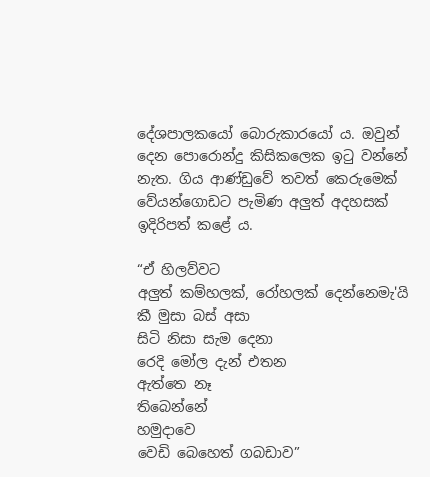දේශපාලකයෝ බොරුකාරයෝ ය. ඔවුන් දෙන පොරොන්දු කිසිකලෙක ඉටු වන්නේ නැත. ගිය ආණ්ඩුවේ තවත් කෙරුමෙක් වේයන්ගොඩට පැමිණ අලුත් අදහසක් ඉදිරිපත් කළේ ය.

“ඒ හිලව්වට
අලුත් කම්හලක්, රෝහලක් දෙන්නෙමැ'යි
කී මුසා බස් අසා
සිටි නිසා සැම දෙනා
රෙදි මෝල දැන් එතන
ඇත්තෙ නෑ
තිබෙන්නේ
හමුදාවෙ
වෙඩි බෙහෙත් ගබඩාව”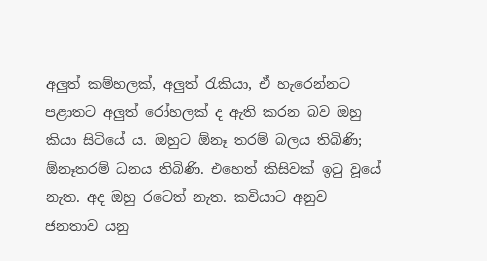අලුත් කම්හලක්, අලුත් රැකියා, ඒ හැරෙන්නට පළාතට අලුත් රෝහලක් ද ඇති කරන බව ඔහු කියා සිටියේ ය. ඔහුට ඕනෑ තරම් බලය තිබිණි; ඕනෑතරම් ධනය තිබිණි. එහෙත් කිසිවක් ඉටු වූයේ නැත. අද ඔහු රටෙත් නැත. කවියාට අනුව ජනතාව යනු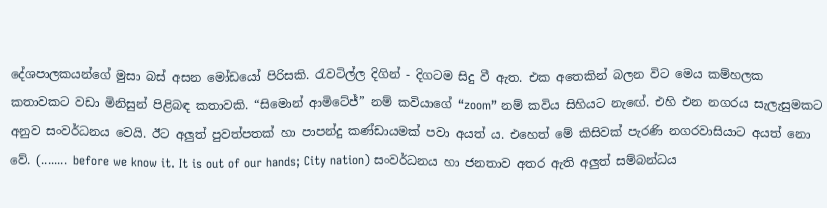දේශපාලකයන්ගේ මුසා බස් අසන මෝඩයෝ පිරිසකි. රැවටිල්ල දිගින් - දිගටම සිදු වී ඇත. එක අතෙකින් බලන විට මෙය කම්හලක කතාවකට වඩා මිනිසුන් පිළිබඳ කතාවකි. “සිමොන් ආමිටේජ්” නම් කවියාගේ “zoom” නම් කවිය සිහියට නැ‍ඟේ. එහි එන නගරය සැලැසුමකට අනුව සංවර්ධනය වෙයි. ඊට අලුත් පුවත්පතක් හා පාපන්දු කණ්ඩායමක් පවා අයත් ය. එහෙත් මේ කිසිවක් පැරණි නගරවාසියාට අයත් නො වේ. (........ before we know it. It is out of our hands; City nation) සංවර්ධනය හා ජනතාව අතර ඇති අලුත් සම්බන්ධය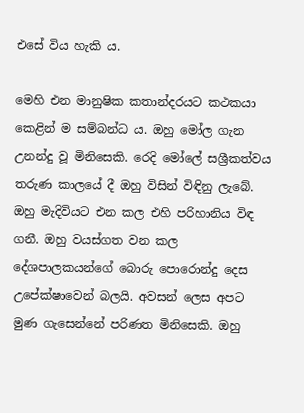එසේ විය හැකි ය.

මෙහි එන මානුෂික කතාන්දරයට කථකයා කෙළින් ම සම්බන්ධ ය. ඔහු මෝල ගැන උනන්දු වූ මිනිසෙකි. රෙදි මෝලේ සශ්‍රීකත්වය තරුණ කාලයේ දී ඔහු විසින් විඳිනු ලැබේ. ඔහු මැදිවියට එන කල එහි පරිහානිය විඳ ගනී. ඔහු වයස්ගත වන කල දේශපාලකයන්ගේ බොරු පොරොන්දු දෙස උපේක්ෂාවෙන් බලයි. අවසන් ලෙස අපට මුණ ගැසෙන්නේ පරිණත මිනිසෙකි. ඔහු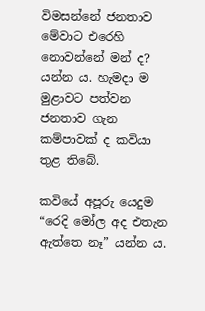විමසන්නේ ජනතාව මේවාට එරෙහි නොවන්නේ මන් ද? යන්න ය. හැමදා ම මුළාවට පත්වන ජනතාව ගැන කම්පාවක් ද කවියා තුළ තිබේ.

කවියේ අපූරු යෙදුම “රෙදි මෝල අද එතැන ඇත්තෙ නෑ” යන්න ය.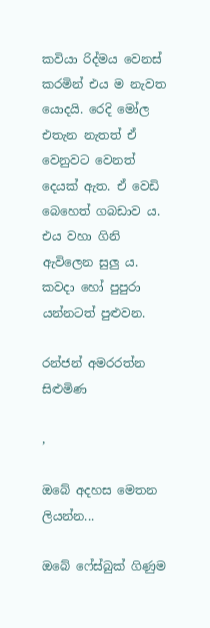කවියා රිද්මය වෙනස් කරමින් එය ම නැවත යොදයි. රෙදි මෝල එතැන නැතත් ඒ වෙනුවට වෙනත් දෙයක් ඇත. ඒ වෙඩි බෙහෙත් ගබඩාව ය. එය වහා ගිනි ඇවිලෙන සුලු ය. කවදා හෝ පුපුරා යන්නටත් පුළුවන.

රන්ජන් අමරරත්න
සිළුමිණ

,

ඔබේ අදහස මෙතන ලියන්න...

ඔබේ ෆේස්බුක් ගිණුම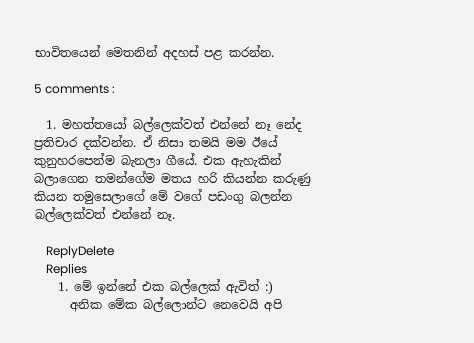භාවිතයෙන් මෙතනින් අදහස් පළ කරන්න.

5 comments :

  1. මහත්තයෝ බල්ලෙක්වත් එන්නේ නෑ නේද ප්‍රතිචාර දක්වන්න. ඒ නිසා තමයි මම ඊයේ කුනුහරපෙන්ම බැනලා ගීයේ. එක ඇහැකින් බලාගෙන තමන්ගේම මතය හරි කියන්න කරුණු කියන තමුසෙලාගේ මේ වගේ පඩංගු බලන්න බල්ලෙක්වත් එන්නේ නෑ.

    ReplyDelete
    Replies
    1. මේ ඉන්නේ එක බල්ලෙක් ඇවිත් :)
      අනික මේක බල්ලොන්ට නෙවෙයි අපි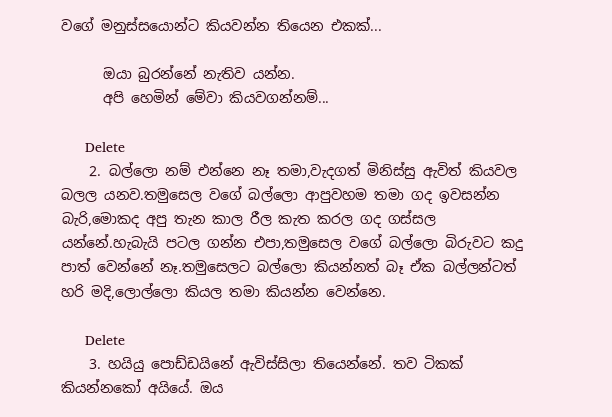වගේ මනුස්සයොන්ට කියවන්න තියෙන එකක්...

      ඔයා බුරන්නේ නැතිව යන්න.
      අපි හෙමින් මේවා කියවගන්නම්...

      Delete
    2. බල්ලො නම් එන්නෙ නෑ තමා,වැදගත් මිනිස්සු ඇවිත් කියවල බලල යනව.තමුසෙල වගේ බල්ලො ආපුවහම තමා ගද ඉවසන්න බැරි,මොකද අපු තැන කාල රීල කැත කරල ගද ගස්සල යන්නේ.හැබැයි පටල ගන්න එපා,තමුසෙල වගේ බල්ලො බිරුවට කදු පාත් වෙන්නේ නෑ.තමුසෙලට බල්ලො කියන්නත් බෑ ඒක බල්ලන්ටත් හරි මදි,ලොල්ලො කියල තමා කියන්න වෙන්නෙ.

      Delete
    3. හයියු පොඩ්ඩයිනේ ඇවිස්සිලා තියෙන්නේ. තව ටිකක් කියන්නකෝ අයියේ. ඔය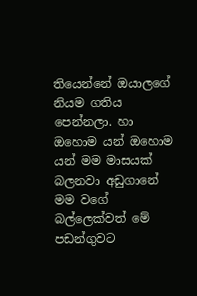තියෙන්නේ ඔයාලගේ නියම ගතිය පෙන්නලා. හා ඔහොම යන් ඔහොම යන් මම මාසයක් බලනවා අඩුගානේ මම වගේ බල්ලෙක්වත් මේ පඩන්ගුවට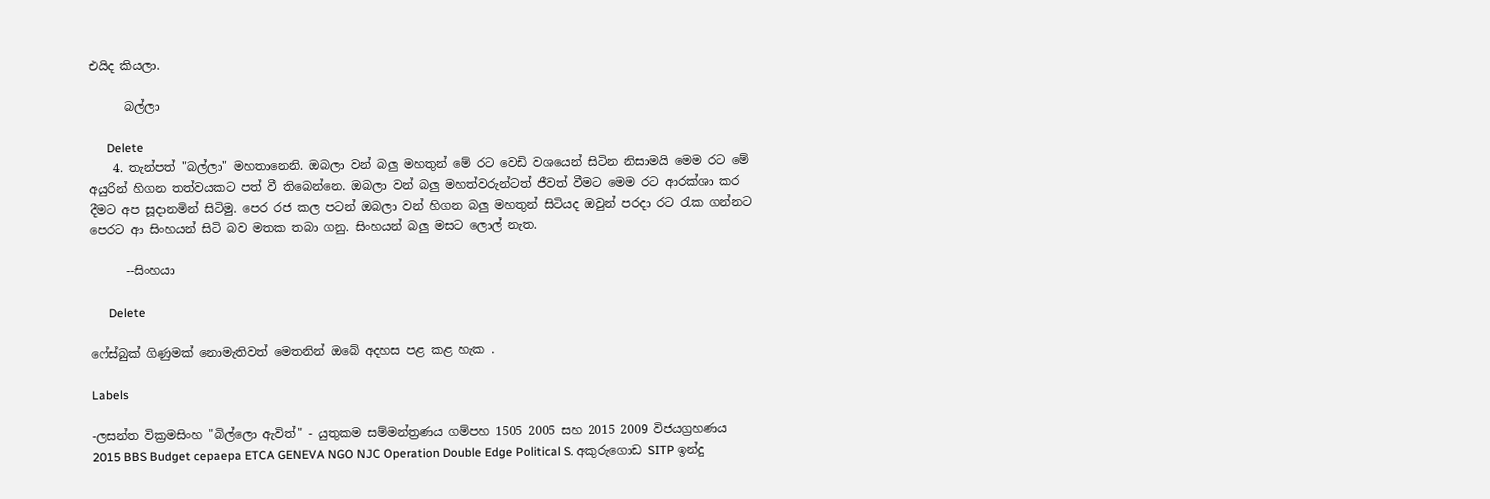එයිද කියලා.

      බල්ලා

      Delete
    4. තැන්පත් "බල්ලා" මහතානෙනි. ඔබලා වන් බලු මහතුන් මේ රට වෙඩි වශයෙන් සිටින නිසාමයි මෙම රට මේ අයුරින් හිගන තත්වයකට පත් වී තිබෙන්නෙ. ඔබලා වන් බලු මහත්වරුන්ටත් ජීවත් වීමට මෙම රට ආරක්ශා කර දීමට අප සූදානමින් සිටිමු. පෙර රජ කල පටන් ඔබලා වන් හිගන බලු මහතුන් සිටියද ඔවුන් පරදා රට රැක ගන්නට පෙරට ආ සිංහයන් සිටි බව මතක තබා ගනු. සිංහයන් බලු මසට ලොල් නැත.

      --සිංහයා

      Delete

ෆේස්බුක් ගිණුමක් නොමැතිවත් මෙතනින් ඔබේ අදහස පළ කළ හැක .

Labels

-ලසන්ත වික්‍රමසිංහ "බිල්ලො ඇවිත්" - යුතුකම සම්මන්ත්‍රණය ගම්පහ 1505 2005 සහ 2015 2009 විජයග්‍රහණය 2015 BBS Budget cepaepa ETCA GENEVA NGO NJC Operation Double Edge Political S. අකුරුගොඩ SITP ඉන්දු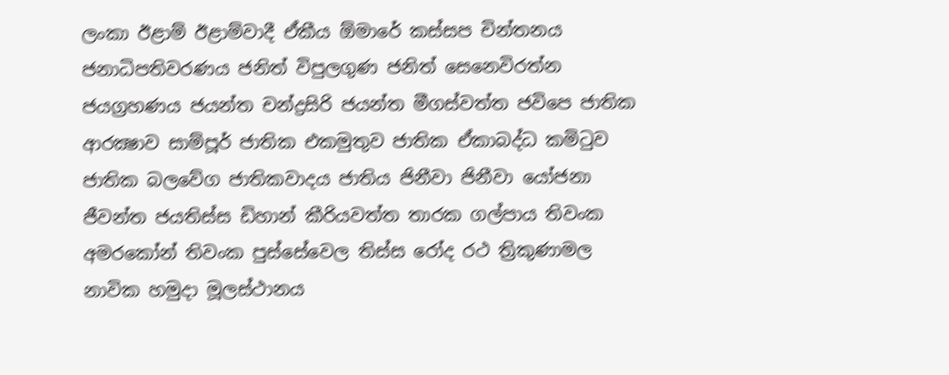ලංකා ඊළාම් ඊළාම්වාදී ඒකීය ඕමාරේ කස්‌සප චින්තනය ජනාධිපතිවරණය ජනිත් විපුලගුණ ජනිත් සෙනෙවිරත්න ජයග්‍රහණය ජයන්ත චන්ද්‍රසිරි ජයන්ත මීගස්වත්ත ජවිපෙ ජාතික ආරක්‍ෂාව සාම්පූර් ජාතික එකමුතුව ජාතික ඒකාබද්ධ කමිටුව ජාතික බලවේග ජාතිකවාදය ජාතිය ජිනීවා ජිනීවා යෝජනා ජීවන්ත ජයතිස්ස ඩිහාන් කීරියවත්ත තාරක ගල්පාය තිවංක අමරකෝන් තිවංක පුස්සේවෙල තිස්‌ස රෝද රථ ත්‍රිකුණාමල නාවික හමුදා මූලස්‌ථානය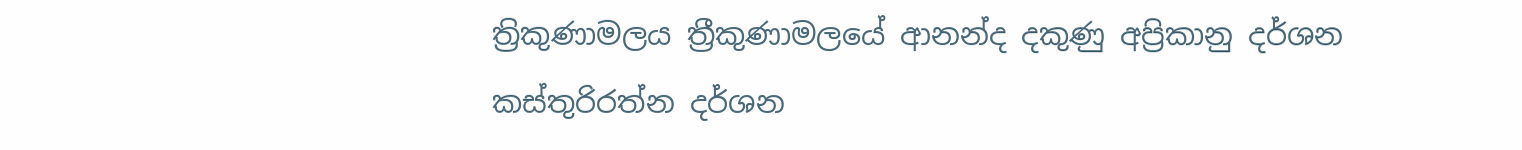ත්‍රිකුණාමලය ත්‍රීකුණාමලයේ ආනන්ද දකුණු අප්‍රිකානු දර්ශන කස්තුරිරත්න දර්ශන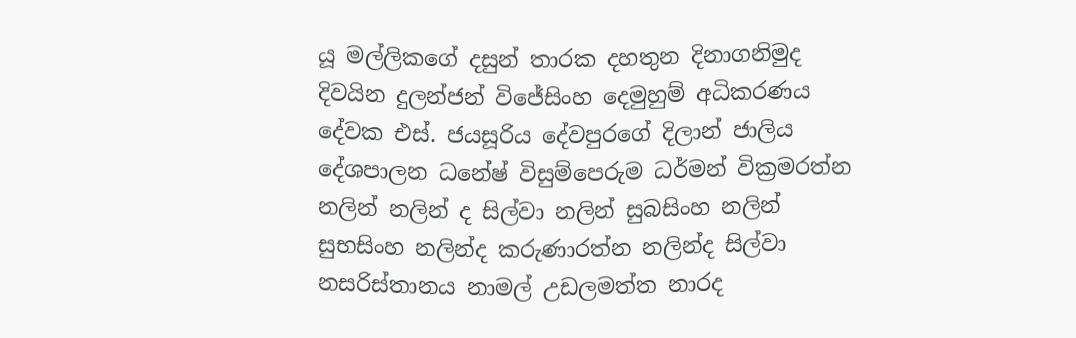යූ මල්ලිකගේ දසුන් තාරක දහතුන දිනාගනිමුද දිවයින දුලන්ජන් විජේසිංහ දෙමුහුම් අධිකරණය දේවක එස්. ජයසූරිය දේවපුරගේ දිලාන් ජාලිය දේශපාලන ධනේෂ් විසුම්පෙරුම ධර්මන් වික්‍රමරත්න නලින් නලින් ද සිල්වා නලින් සුබසිංහ නලින් සුභසිංහ නලින්ද කරුණාරත්න නලින්ද සිල්වා නසරිස්‌තානය නාමල් උඩලමත්ත නාරද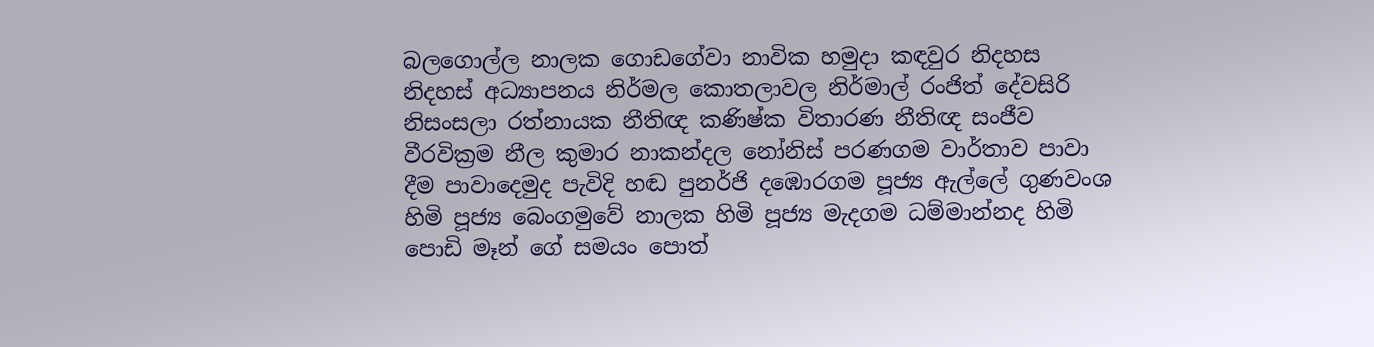බලගොල්ල නාලක ගොඩගේවා නාවික හමුදා කඳවුර නිදහස නිදහස් අධ්‍යාපනය නිර්මල කොතලාවල නිර්මාල් රංජිත් දේවසිරි නිසංසලා රත්නායක නීතිඥ කණිෂ්ක විතාරණ නීතිඥ සංජීව වීරවික්‍රම නීල කුමාර නාකන්දල නෝනිස් පරණගම වාර්තාව පාවා දීම පාවාදෙමුද පැවිදි හඬ පුනර්ජි දඹොරගම පූජ්‍ය ඇල්ලේ ගුණවංශ හිමි පූජ්‍ය බෙංගමුවේ නාලක හිමි පූජ්‍ය මැදගම ධම්මාන්නද හිමි පොඩි මෑන් ගේ සමයං පොත්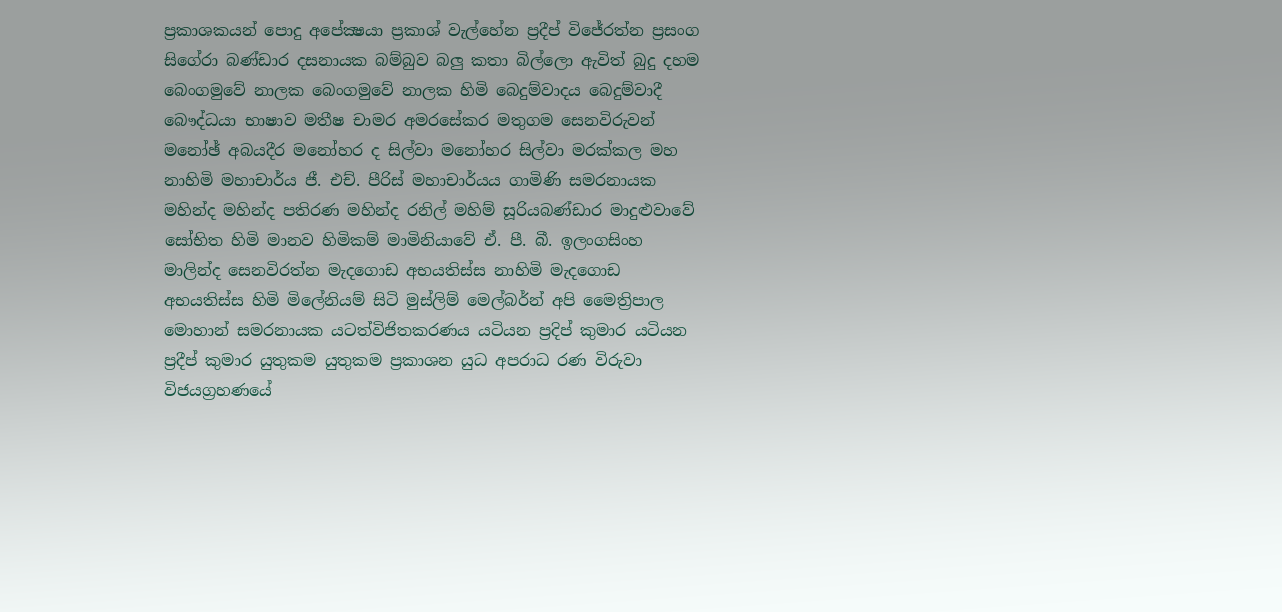ප්‍රකාශකයන් පොදු අපේක්‍ෂයා ප්‍රකාශ් වැල්හේන ප්‍රදීප් විජේරත්න ප්‍රසංග සිගේරා බණ්ඩාර දසනායක බම්බුව බලු කතා බිල්ලො ඇවිත් බුදු දහම බෙංගමුවේ නාලක බෙංගමුවේ නාලක හිමි බෙදුම්වාදය බෙදුම්වාදී බෞද්ධයා භාෂාව මතීෂ චාමර අමරසේකර මතුගම සෙනවිරුවන් මනෝඡ් අබයදීර මනෝහර ද සිල්වා මනෝහර සිල්වා මරක්කල මහ නාහිමි මහාචාර්ය ජී. එච්. පීරිස් මහාචාර්යය ගාමිණි සමරනායක මහින්ද මහින්ද පතිරණ මහින්ද රනිල් මහිම් සූරියබණ්ඩාර මාදුළුවාවේ සෝභිත හිමි මානව හිමිකම් මාමිනියාවේ ඒ. පී. බී. ඉලංගසිංහ මාලින්ද සෙනවිරත්න මැදගොඩ අභයතිස්ස නාහිමි මැදගොඩ අභයතිස්ස හිමි මිලේනියම් සිටි මුස්‌ලිම් මෙල්බර්න් අපි මෛත්‍රිපාල මොහාන් සමරනායක යටත්විජිතකරණය යටියන ප්‍රදිප් කුමාර යටියන ප්‍රදීප් කුමාර යුතුකම යුතුකම ප්‍රකාශන යුධ අපරාධ රණ විරුවා විජයග්‍රහණයේ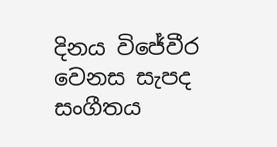දිනය විජේවීර වෙනස සැපද සංගීතය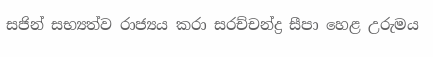සජින් සභ්‍යත්ව රාජ්‍යය කරා සරච්චන්ද්‍ර සීපා හෙළ උරුමය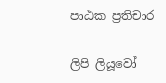පාඨක ප්‍රතිචාර

ලිපි ලියූවෝ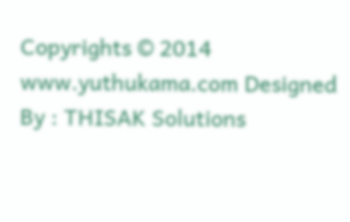Copyrights © 2014 www.yuthukama.com Designed By : THISAK Solutions